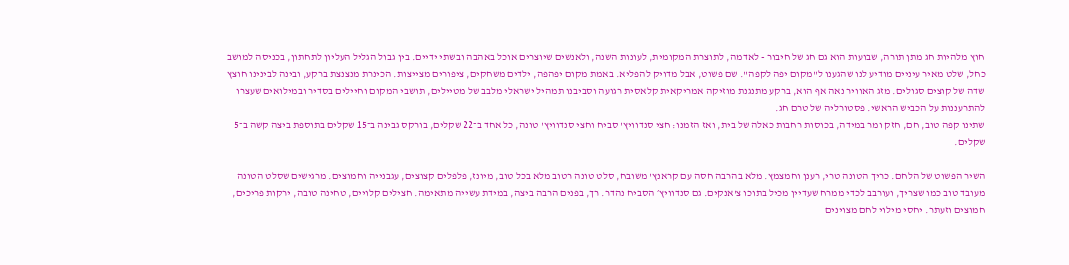חוץ מלהיות חג מתן תורה, שבועות הוא גם חג של חיבור - לאדמה, לתוצרת המקומית, לעונות השנה, ולאנשים שיוצרים אוכל באהבה ובשתי ידיים. בין גבול הגליל העליון לתחתון, בכניסה למושב כחל, שלט מאיר עיניים מודיע לנו שהגענו ל"מקום יפה לקפה". שם פשוט, אבל מדויק להפליא. באמת מקום יפהפה, ילדים משחקים, ציפורים מצייצות. הכינרת מנצנצת ברקע, ובינה לבינינו חוצץ שדה של קוצים סגולים. מזג האוויר נאה אף הוא, ברקע מתנגנת מוזיקה אמריקאית קלאסית רגועה וסביבנו תמהיל ישראלי מלבב של מטיילים, תושבי המקום וחיילים בסדיר ובמילואים שעצרו להתרעננות על הכביש הראשי. פסטורליה של טרם חג.
שתינו קפה טוב, חם, חזק ומר במידה, בכוסות רחבות כאלה של בית, ואז הזמנו: חצי סנדוויץ' סביח וחצי סנדוויץ' טונה, כל אחד ב־22 שקלים, בורקס גבינה ב־15 שקלים בתוספת ביצה קשה ב־5 שקלים.

השיר הפשוט של הלחם. כריך הטונה טרי, רענן וחמצמץ. מלא בהרבה חסה עם קראנץ' משובח, סלט טונה רטוב מלא בכל טוב, מיונז, פלפלים קצוצים, עגבנייה וחמוצים. מרגישים שסלט הטונה מעובד טוב כמו שצריך, ועורבב לכדי ממרח שעדיין מכיל בתוכו צ'אנקים. גם סנדוויץ׳ הסביח נהדר. רך, בפנים הרבה ביצה, במידת עשייה מתאימה. חצילים קלויים, טחינה טובה, ירקות פריכים, חמוצים וזעתר. יחסי מילוי לחם מצוינים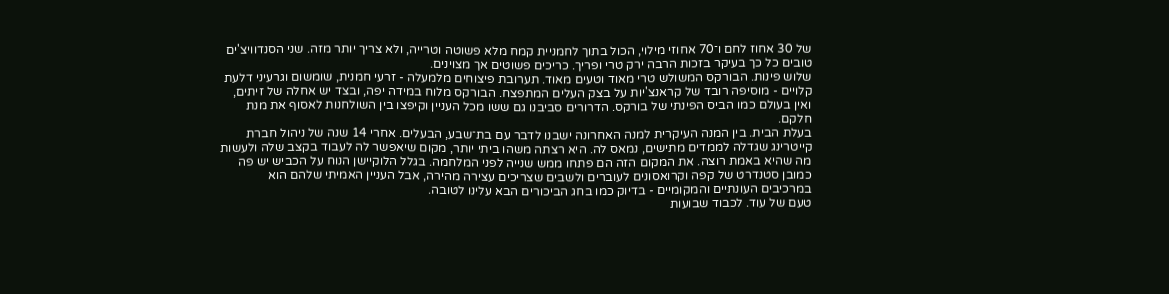של 30 אחוז לחם ו־70 אחוזי מילוי, הכול בתוך לחמניית קמח מלא פשוטה וטרייה, ולא צריך יותר מזה. שני הסנדוויצ'ים טובים כל כך בעיקר בזכות הרבה ירק טרי ופריך. כריכים פשוטים אך מצוינים.
שלוש פינות. הבורקס המשולש טרי מאוד וטעים מאוד. תערובת פיצוחים מלמעלה - זרעי חמנית, שומשום וגרעיני דלעת קלויים - מוסיפה רובד של קראנצ'יות על בצק העלים המתפצח. הבורקס מלוח במידה יפה, ובצד יש אחלה של זיתים, ואין בעולם כמו הביס הפינתי של בורקס. הדרורים סביבנו גם ששו מכל העניין וקיפצו בין השולחנות לאסוף את מנת חלקם.
בעלת הבית. בין המנה העיקרית למנה האחרונה ישבנו לדבר עם בת־שבע, הבעלים. אחרי 14 שנה של ניהול חברת קייטרינג שגדלה לממדים מתישים, נמאס לה. היא רצתה משהו ביתי יותר, מקום שיאפשר לה לעבוד בקצב שלה ולעשות מה שהיא באמת רוצה. את המקום הזה הם פתחו ממש שנייה לפני המלחמה. בגלל הלוקיישן הנוח על הכביש יש פה כמובן סטנדרט של קפה וקרואסונים לעוברים ולשבים שצריכים עצירה מהירה, אבל העניין האמיתי שלהם הוא במרכיבים העונתיים והמקומיים - בדיוק כמו בחג הביכורים הבא עלינו לטובה.
טעם של עוד. לכבוד שבועות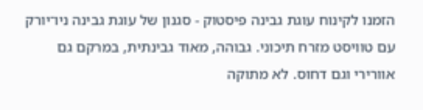הזמנו לקינוח עוגת גבינה פיסטוק - סגנון של עוגת גבינה ניו־יורק עם טוויסט מזרח תיכוני. גבוהה, מאוד גבינתית, במרקם גם אוורירי וגם דחוס. לא מתוקה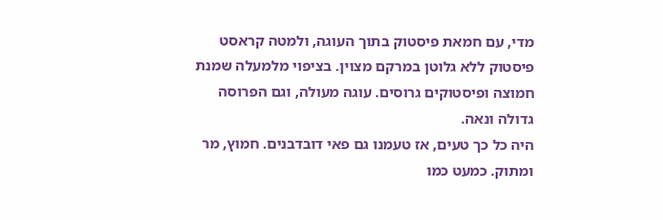מדי, עם חמאת פיסטוק בתוך העוגה, ולמטה קראסט פיסטוק ללא גלוטן במרקם מצוין. בציפוי מלמעלה שמנת חמוצה ופיסטוקים גרוסים. עוגה מעולה, וגם הפרוסה גדולה ונאה.
היה כל כך טעים, אז טעמנו גם פאי דובדבנים. חמוץ, מר ומתוק. כמעט כמו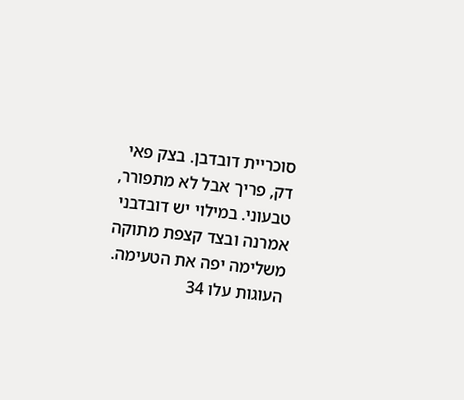סוכריית דובדבן. בצק פאי דק, פריך אבל לא מתפורר, טבעוני. במילוי יש דובדבני אמרנה ובצד קצפת מתוקה משלימה יפה את הטעימה. העוגות עלו 34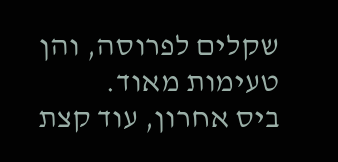שקלים לפרוסה, והן טעימות מאוד.
ביס אחרון, עוד קצת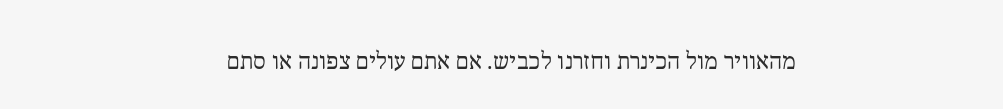מהאוויר מול הכינרת וחזרנו לכביש. אם אתם עולים צפונה או סתם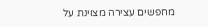מחפשים עצירה מצוינת על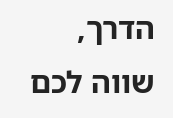הדרך, שווה לכם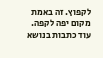לקפוץ. זה באמת מקום יפה לקפה.
עוד כתבות בנושא